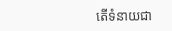តើទំនាយជា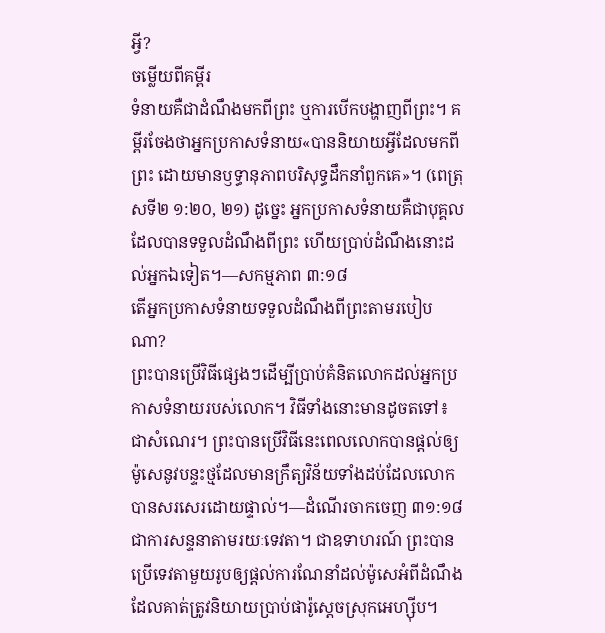អ្វី?
ចម្លើយពីគម្ពីរ
ទំនាយគឺជាដំណឹងមកពីព្រះ ឬការបើកបង្ហាញពីព្រះ។ គម្ពីរចែងថាអ្នកប្រកាសទំនាយ«បាននិយាយអ្វីដែលមកពីព្រះ ដោយមានឫទ្ធានុភាពបរិសុទ្ធដឹកនាំពួកគេ»។ (ពេត្រុសទី២ ១:២០, ២១) ដូច្នេះ អ្នកប្រកាសទំនាយគឺជាបុគ្គលដែលបានទទួលដំណឹងពីព្រះ ហើយប្រាប់ដំណឹងនោះដល់អ្នកឯទៀត។—សកម្មភាព ៣:១៨
តើអ្នកប្រកាសទំនាយទទួលដំណឹងពីព្រះតាមរបៀបណា?
ព្រះបានប្រើវិធីផ្សេងៗដើម្បីប្រាប់គំនិតលោកដល់អ្នកប្រកាសទំនាយរបស់លោក។ វិធីទាំងនោះមានដូចតទៅ៖
ជាសំណេរ។ ព្រះបានប្រើវិធីនេះពេលលោកបានផ្ដល់ឲ្យម៉ូសេនូវបន្ទះថ្មដែលមានក្រឹត្យវិន័យទាំងដប់ដែលលោកបានសរសេរដោយផ្ទាល់។—ដំណើរចាកចេញ ៣១:១៨
ជាការសន្ទនាតាមរយៈទេវតា។ ជាឧទាហរណ៍ ព្រះបានប្រើទេវតាមួយរូបឲ្យផ្ដល់ការណែនាំដល់ម៉ូសេអំពីដំណឹងដែលគាត់ត្រូវនិយាយប្រាប់ផារ៉ូស្ដេចស្រុកអេហ្ស៊ីប។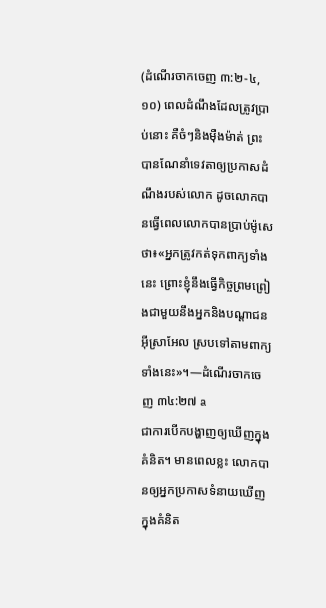(ដំណើរចាកចេញ ៣:២-៤, ១០) ពេលដំណឹងដែលត្រូវប្រាប់នោះ គឺចំៗនិងម៉ឺងម៉ាត់ ព្រះបានណែនាំទេវតាឲ្យប្រកាសដំណឹងរបស់លោក ដូចលោកបានធ្វើពេលលោកបានប្រាប់ម៉ូសេថា៖«អ្នកត្រូវកត់ទុកពាក្យទាំងនេះ ព្រោះខ្ញុំនឹងធ្វើកិច្ចព្រមព្រៀងជាមួយនឹងអ្នកនិងបណ្ដាជនអ៊ីស្រាអែល ស្របទៅតាមពាក្យទាំងនេះ»។—ដំណើរចាកចេញ ៣៤:២៧ a
ជាការបើកបង្ហាញឲ្យឃើញក្នុងគំនិត។ មានពេលខ្លះ លោកបានឲ្យអ្នកប្រកាសទំនាយឃើញក្នុងគំនិត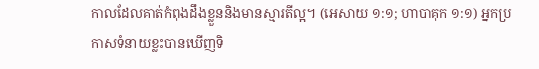កាលដែលគាត់កំពុងដឹងខ្លួននិងមានស្មារតីល្អ។ (អេសាយ ១:១; ហាបាគុក ១:១) អ្នកប្រកាសទំនាយខ្លះបានឃើញទិ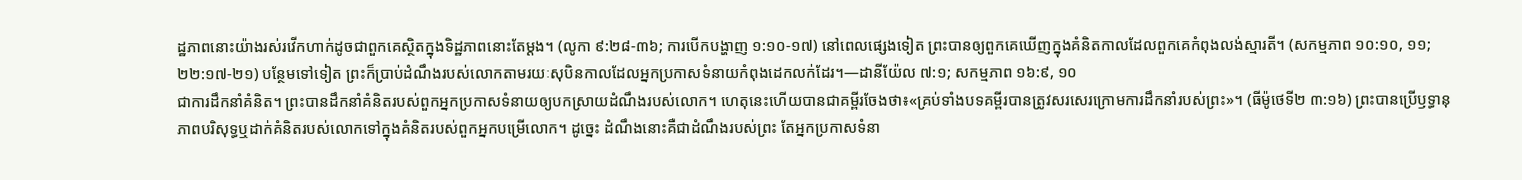ដ្ឋភាពនោះយ៉ាងរស់រវើកហាក់ដូចជាពួកគេស្ថិតក្នុងទិដ្ឋភាពនោះតែម្ដង។ (លូកា ៩:២៨-៣៦; ការបើកបង្ហាញ ១:១០-១៧) នៅពេលផ្សេងទៀត ព្រះបានឲ្យពួកគេឃើញក្នុងគំនិតកាលដែលពួកគេកំពុងលង់ស្មារតី។ (សកម្មភាព ១០:១០, ១១; ២២:១៧-២១) បន្ថែមទៅទៀត ព្រះក៏ប្រាប់ដំណឹងរបស់លោកតាមរយៈសុបិនកាលដែលអ្នកប្រកាសទំនាយកំពុងដេកលក់ដែរ។—ដានីយ៉ែល ៧:១; សកម្មភាព ១៦:៩, ១០
ជាការដឹកនាំគំនិត។ ព្រះបានដឹកនាំគំនិតរបស់ពួកអ្នកប្រកាសទំនាយឲ្យបកស្រាយដំណឹងរបស់លោក។ ហេតុនេះហើយបានជាគម្ពីរចែងថា៖«គ្រប់ទាំងបទគម្ពីរបានត្រូវសរសេរក្រោមការដឹកនាំរបស់ព្រះ»។ (ធីម៉ូថេទី២ ៣:១៦) ព្រះបានប្រើឫទ្ធានុភាពបរិសុទ្ធឬដាក់គំនិតរបស់លោកទៅក្នុងគំនិតរបស់ពួកអ្នកបម្រើលោក។ ដូច្នេះ ដំណឹងនោះគឺជាដំណឹងរបស់ព្រះ តែអ្នកប្រកាសទំនា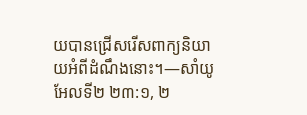យបានជ្រើសរើសពាក្យនិយាយអំពីដំណឹងនោះ។—សាំយូអែលទី២ ២៣:១, ២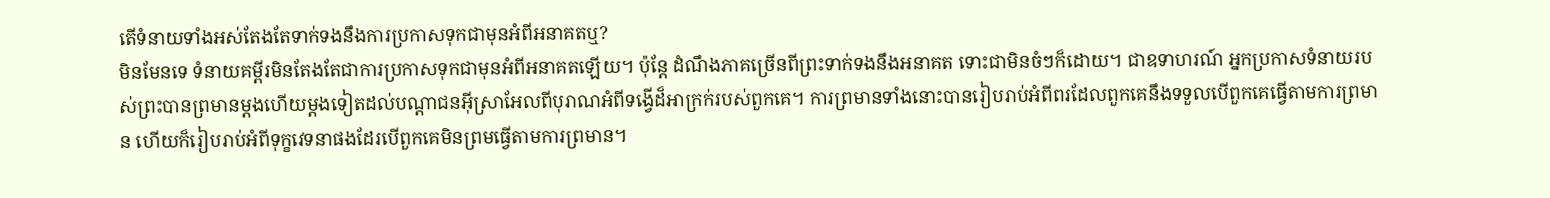តើទំនាយទាំងអស់តែងតែទាក់ទងនឹងការប្រកាសទុកជាមុនអំពីអនាគតឬ?
មិនមែនទេ ទំនាយគម្ពីរមិនតែងតែជាការប្រកាសទុកជាមុនអំពីអនាគតឡើយ។ ប៉ុន្តែ ដំណឹងភាគច្រើនពីព្រះទាក់ទងនឹងអនាគត ទោះជាមិនចំៗក៏ដោយ។ ជាឧទាហរណ៍ អ្នកប្រកាសទំនាយរបស់ព្រះបានព្រមានម្ដងហើយម្ដងទៀតដល់បណ្ដាជនអ៊ីស្រាអែលពីបុរាណអំពីទង្វើដ៏អាក្រក់របស់ពួកគេ។ ការព្រមានទាំងនោះបានរៀបរាប់អំពីពរដែលពួកគេនឹងទទួលបើពួកគេធ្វើតាមការព្រមាន ហើយក៏រៀបរាប់អំពីទុក្ខវេទនាផងដែរបើពួកគេមិនព្រមធ្វើតាមការព្រមាន។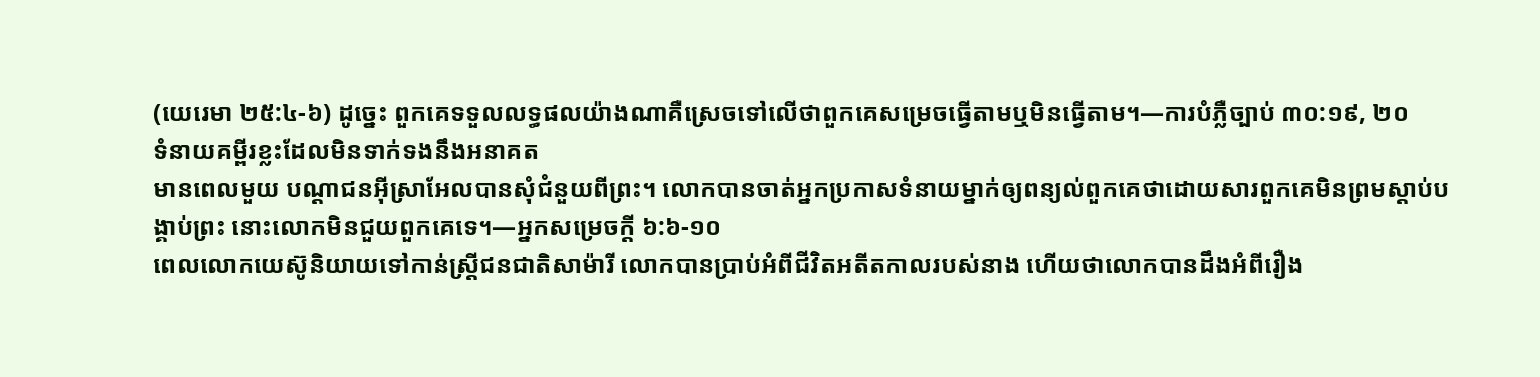(យេរេមា ២៥:៤-៦) ដូច្នេះ ពួកគេទទួលលទ្ធផលយ៉ាងណាគឺស្រេចទៅលើថាពួកគេសម្រេចធ្វើតាមឬមិនធ្វើតាម។—ការបំភ្លឺច្បាប់ ៣០:១៩, ២០
ទំនាយគម្ពីរខ្លះដែលមិនទាក់ទងនឹងអនាគត
មានពេលមួយ បណ្ដាជនអ៊ីស្រាអែលបានសុំជំនួយពីព្រះ។ លោកបានចាត់អ្នកប្រកាសទំនាយម្នាក់ឲ្យពន្យល់ពួកគេថាដោយសារពួកគេមិនព្រមស្ដាប់បង្គាប់ព្រះ នោះលោកមិនជួយពួកគេទេ។—អ្នកសម្រេចក្ដី ៦:៦-១០
ពេលលោកយេស៊ូនិយាយទៅកាន់ស្ត្រីជនជាតិសាម៉ារី លោកបានប្រាប់អំពីជីវិតអតីតកាលរបស់នាង ហើយថាលោកបានដឹងអំពីរឿង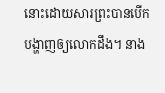នោះដោយសារព្រះបានបើកបង្ហាញឲ្យលោកដឹង។ នាង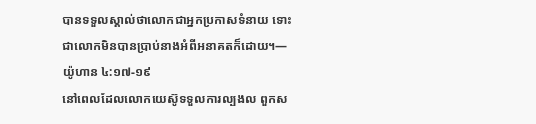បានទទួលស្គាល់ថាលោកជាអ្នកប្រកាសទំនាយ ទោះជាលោកមិនបានប្រាប់នាងអំពីអនាគតក៏ដោយ។—យ៉ូហាន ៤:១៧-១៩
នៅពេលដែលលោកយេស៊ូទទួលការល្បងល ពួកស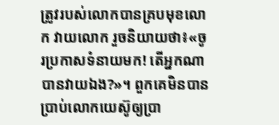ត្រូវរបស់លោកបានគ្របមុខលោក វាយលោក រួចនិយាយថា៖«ចូរប្រកាសទំនាយមក! តើអ្នកណាបានវាយឯង?»។ ពួកគេមិនបានប្រាប់លោកយេស៊ូឲ្យប្រា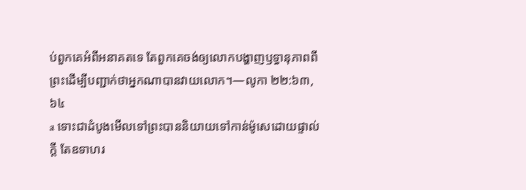ប់ពួកគេអំពីអនាគតទេ តែពួកគេចង់ឲ្យលោកបង្ហាញឫទ្ធានុភាពពីព្រះដើម្បីបញ្ជាក់ថាអ្នកណាបានវាយលោក។—លូកា ២២:៦៣, ៦៤
a ទោះជាដំបូងមើលទៅព្រះបាននិយាយទៅកាន់ម៉ូសេដោយផ្ទាល់ក្ដី តែឧទាហរ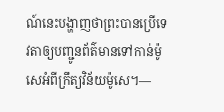ណ៍នេះបង្ហាញថាព្រះបានប្រើទេវតាឲ្យបញ្ជូនព័ត៌មានទៅកាន់ម៉ូសេអំពីក្រឹត្យវិន័យម៉ូសេ។—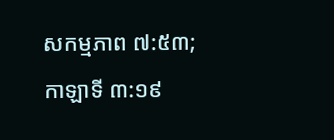សកម្មភាព ៧:៥៣; កាឡាទី ៣:១៩